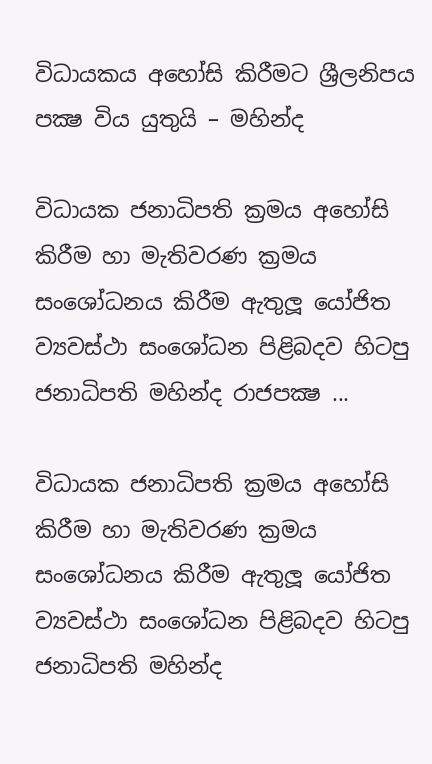විධායකය අහෝසි කිරීමට ශ්‍රීලනිපය පක්‍ෂ විය යුතුයි – මහින්ද

විධායක ජනාධිපති ක්‍රමය අහෝසි කිරීම හා මැතිවරණ ක්‍රමය සංශෝධනය කිරීම ඇතුලූ යෝජිත ව්‍යවස්ථා සංශෝධන පිළිබදව හිටපු ජනාධිපති මහින්ද රාජපක්‍ෂ ...

විධායක ජනාධිපති ක්‍රමය අහෝසි කිරීම හා මැතිවරණ ක්‍රමය සංශෝධනය කිරීම ඇතුලූ යෝජිත ව්‍යවස්ථා සංශෝධන පිළිබදව හිටපු ජනාධිපති මහින්ද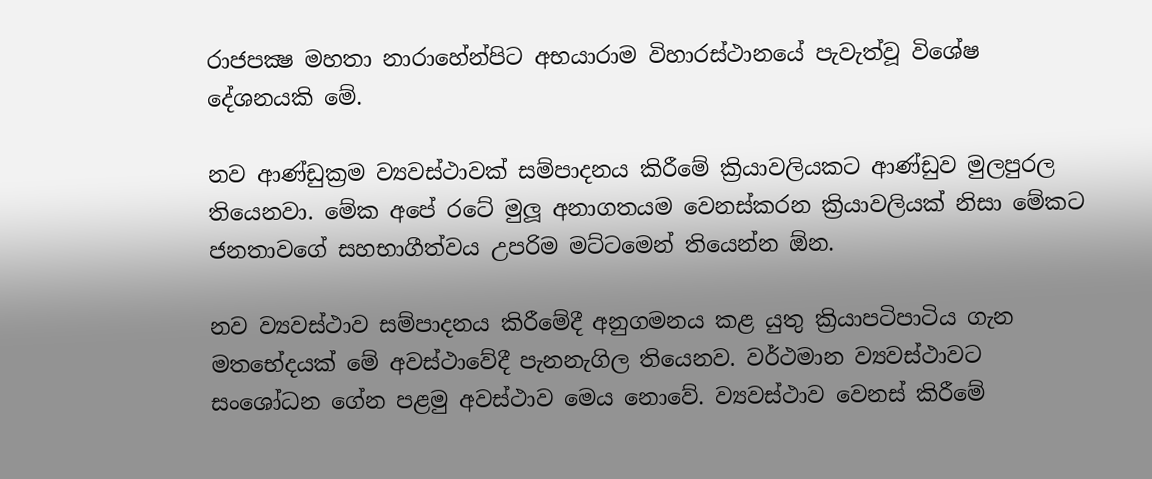රාජපක්‍ෂ මහතා නාරාහේන්පිට අභයාරාම විහාරස්ථානයේ පැවැත්වූ විශේෂ දේශනයකි මේ.

නව ආණ්ඩුක්‍රම ව්‍යවස්ථාවක් සම්පාදනය කිරීමේ ක්‍රියාවලියකට ආණ්ඩුව මුලපුරල තියෙනවා. මේක අපේ රටේ මුලූ අනාගතයම වෙනස්කරන ක්‍රියාවලියක් නිසා මේකට ජනතාවගේ සහභාගීත්වය උපරිම මට්ටමෙන් තියෙන්න ඕන.

නව ව්‍යවස්ථාව සම්පාදනය කිරීමේදී අනුගමනය කළ යුතු ක්‍රියාපටිපාටිය ගැන මතභේදයක් මේ අවස්ථාවේදී පැනනැගිල තියෙනව. වර්ථමාන ව්‍යවස්ථාවට සංශෝධන ගේන පළමු අවස්ථාව මෙය නොවේ. ව්‍යවස්ථාව වෙනස් කිරීමේ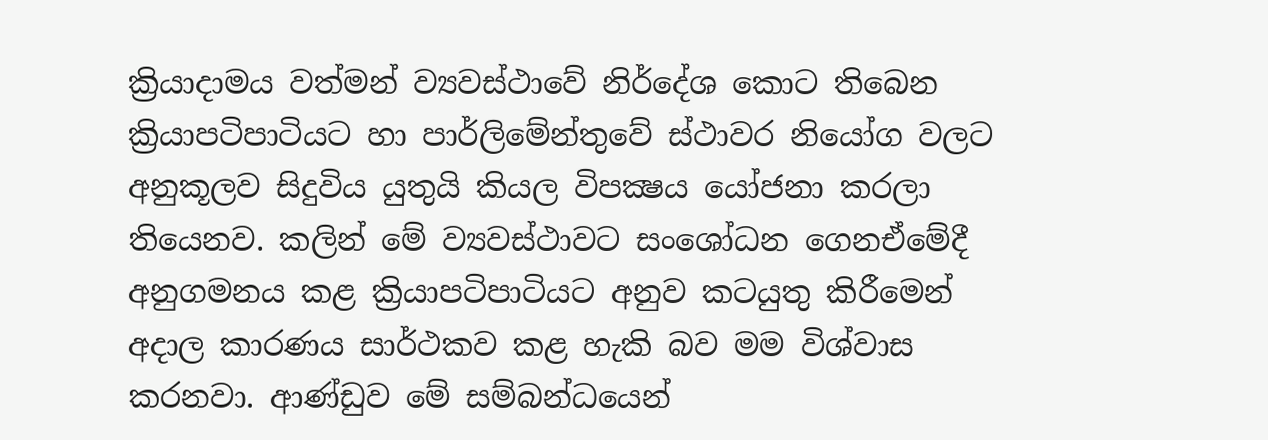ක්‍රියාදාමය වත්මන් ව්‍යවස්ථාවේ නිර්දේශ කොට තිබෙන ක්‍රියාපටිපාටියට හා පාර්ලිමේන්තුවේ ස්ථාවර නියෝග වලට අනුකූලව සිදුවිය යුතුයි කියල විපක්‍ෂය යෝජනා කරලා තියෙනව. කලින් මේ ව්‍යවස්ථාවට සංශෝධන ගෙනඒමේදී අනුගමනය කළ ක්‍රියාපටිපාටියට අනුව කටයුතු කිරීමෙන් අදාල කාරණය සාර්ථකව කළ හැකි බව මම විශ්වාස කරනවා. ආණ්ඩුව මේ සම්බන්ධයෙන්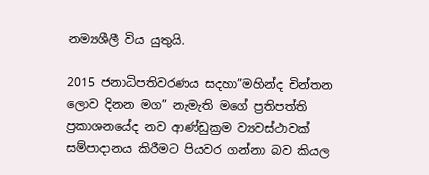නම්‍යශීලී විය යුතුයි.

2015 ජනාධිපතිවරණය සදහා”මහින්ද චින්තන ලොව දිනන මග” නැමැති මගේ ප්‍රතිපත්ති ප්‍රකාශනයේද නව ආණ්ඩුක්‍රම ව්‍යවස්ථාවක් සම්පාදානය කිරීමට පියවර ගන්නා බව කියල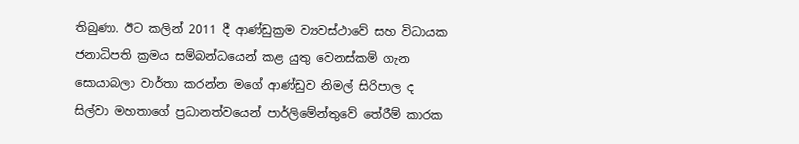තිබුණා. ඊට කලින් 2011 දී ආණ්ඩුක්‍රම ව්‍යවස්ථාවේ සහ විධායක ජනාධිපති ක්‍රමය සම්බන්ධයෙන් කළ යුතු වෙනස්කම් ගැන සොයාබලා වාර්තා කරන්න මගේ ආණ්ඩුව නිමල් සිරිපාල ද සිල්වා මහතාගේ ප්‍රධානත්වයෙන් පාර්ලිමේන්තුවේ තේරීම් කාරක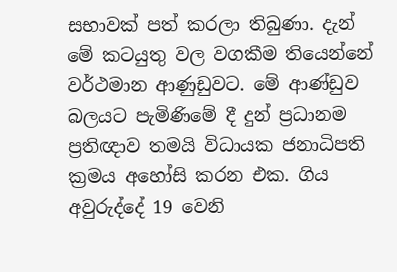සභාවක් පත් කරලා තිබුණා. දැන් මේ කටයුතු වල වගකීම තියෙන්නේ වර්ථමාන ආණුඩුවට. මේ ආණ්ඩුව බලයට පැමිණිමේ දී දුන් ප්‍රධානම ප්‍රතිඥාව තමයි විධායක ජනාධිපති ක්‍රමය අහෝසි කරන එක. ගිය අවුරුද්දේ 19 වෙනි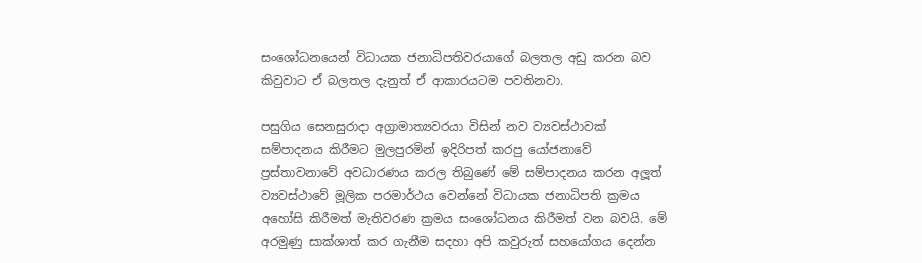සංශෝධනයෙන් විධායක ජනාධිපතිවරයාගේ බලතල අඩු කරන බව කිවුවාට ඒ බලතල දැනුත් ඒ ආකාරයටම පවතිනවා.

පසුගිය සෙනසුරාදා අග්‍රාමාත්‍යවරයා විසින් නව ව්‍යවස්ථාවක් සම්පාදනය කිරීමට මුලපුරමින් ඉදිරිපත් කරපු යෝජනාවේ ප්‍රස්තාවනාවේ අවධාරණය කරල තිබුණේ මේ සම්පාදනය කරන අලූත් ව්‍යවස්ථාවේ මූලික පරමාර්ථය වෙන්නේ විධායක ජනාධිපති ක්‍රමය අහෝසි කිරීමත් මැතිවරණ ක්‍රමය සංශෝධනය කිරීමත් වන බවයි. මේ අරමුණු සාක්ශාත් කර ගැනීම සදහා අපි කවුරුත් සහයෝගය දෙන්න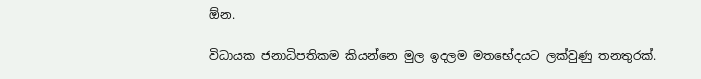ඕන.

විධායක ජනාධිපතිකම කියන්නෙ මුල ඉදලම මතභේදයට ලක්වුණු තනතුරක්.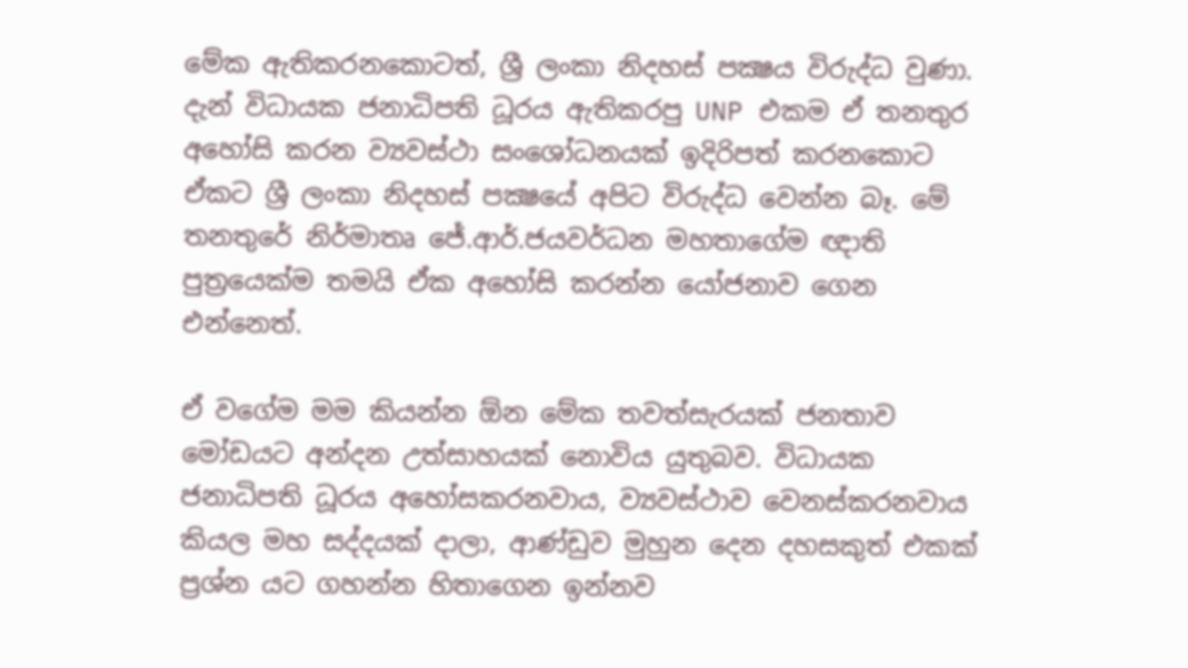මේක ඇතිකරනකොටත්, ශ්‍රී ලංකා නිදහස් පක්‍ෂය විරුද්ධ වුණා. දැන් විධායක ජනාධිපති ධූරය ඇතිකරපු UNP එකම ඒ තනතුර අහෝසි කරන ව්‍යවස්ථා සංශෝධනයක් ඉදිරිපත් කරනකොට ඒකට ශ්‍රී ලංකා නිදහස් පක්‍ෂයේ අපිට විරුද්ධ වෙන්න බෑ. මේ තනතුරේ නිර්මාතෘ ජේ.ආර්.ජයවර්ධන මහතාගේම ඥාති පුත්‍රයෙක්ම තමයි ඒක අහෝසි කරන්න යෝජනාව ගෙන එන්නෙත්.

ඒ වගේම මම කියන්න ඕන මේක තවත්සැරයක් ජනතාව මෝඩයට අන්දන උත්සාහයක් නොවිය යුතුබව. විධායක ජනාධිපති ධූරය අහෝසකරනවාය, ව්‍යවස්ථාව වෙනස්කරනවාය කියල මහ සද්දයක් දාලා, ආණ්ඩුව මුහුන දෙන දහසකුත් එකක් ප්‍රශ්න යට ගහන්න හිතාගෙන ඉන්නව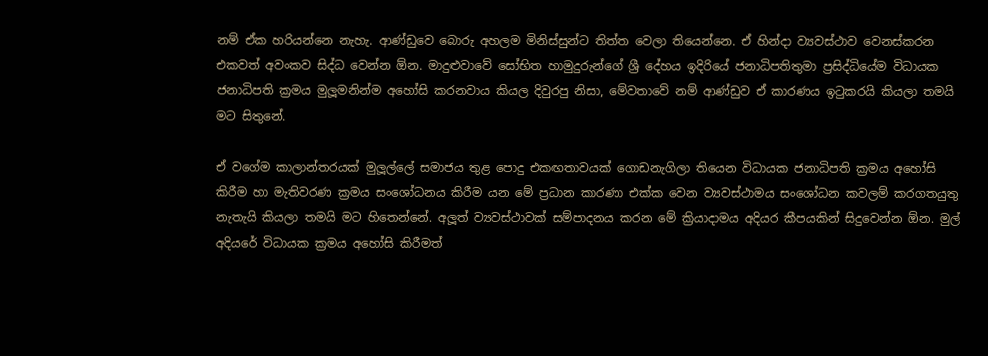නම් ඒක හරියන්නෙ නැහැ. ආණ්ඩුවෙ බොරු අහලම මිනිස්සුන්ට තිත්ත වෙලා තියෙන්නෙ. ඒ හින්දා ව්‍යවස්ථාව වෙනස්කරන එකවත් අවංකව සිද්ධ වෙන්න ඕන. මාදුළුවාවේ සෝභිත හාමුදුරුන්ගේ ශ්‍රී දේහය ඉදිරියේ ජනාධිපතිතුමා ප්‍රසිද්ධියේම විධායක ජනාධිපති ක්‍රමය මුලූමනින්ම අහෝසි කරනවාය කියල දිවුරපු නිසා, මේවතාවේ නම් ආණ්ඩුව ඒ කාරණය ඉටුකරයි කියලා තමයි මට සිතුනේ.

ඒ වගේම කාලාන්තරයක් මුලූල්ලේ සමාජය තුළ පොදු එකඟතාවයක් ගොඩනැගිලා තියෙන විධායක ජනාධිපති ක්‍රමය අහෝසි කිරීම හා මැතිවරණ ක්‍රමය සංශෝධනය කිරීම යන මේ ප්‍රධාන කාරණා එක්ක වෙන ව්‍යවස්ථාමය සංශෝධන කවලම් කරගතයුතු නැතැයි කියලා තමයි මට හිතෙන්නේ. අලූත් ව්‍යවස්ථාවක් සම්පාදනය කරන මේ ක්‍රියාදාමය අදියර කීපයකින් සිදුවෙන්න ඕන. මුල් අදියරේ විධායක ක්‍රමය අහෝසි කිරීමත්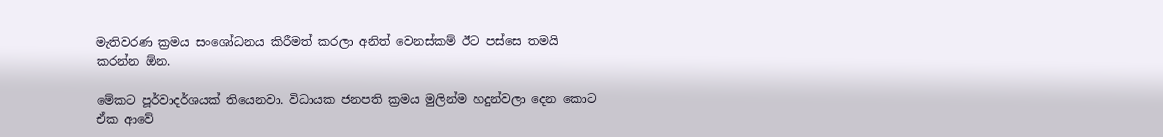මැතිවරණ ක්‍රමය සංශෝධනය කිරීමත් කරලා අනිත් වෙනස්කම් ඊට පස්සෙ තමයි කරන්න ඕන.

මේකට පූර්වාදර්ශයක් තියෙනවා. විධායක ජනපති ක්‍රමය මුලින්ම හදුන්වලා දෙන කොට ඒක ආවේ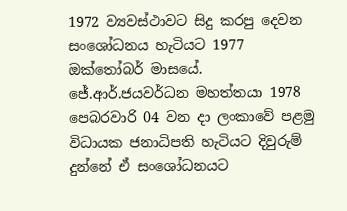1972 ව්‍යවස්ථාවට සිදු කරපු දෙවන සංශෝධනය හැටියට 1977 ඔක්තෝබර් මාසයේ. ජේ.ආර්.ජයවර්ධන මහත්තයා 1978 පෙබරවාරි 04 වන දා ලංකාවේ පළමු විධායක ජනාධිපති හැටියට දිවුරුම් දුන්නේ ඒ සංශෝධනයට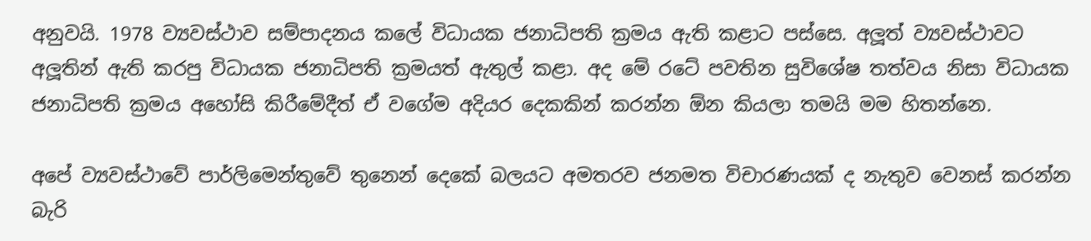අනුවයි. 1978 ව්‍යවස්ථාව සම්පාදනය කලේ විධායක ජනාධිපති ක්‍රමය ඇති කළාට පස්සෙ. අලූත් ව්‍යවස්ථාවට අලූතින් ඇති කරපු විධායක ජනාධිපති ක්‍රමයත් ඇතුල් කළා. අද මේ රටේ පවතින සුවිශේෂ තත්වය නිසා විධායක ජනාධිපති ක්‍රමය අහෝසි කිරීමේදීත් ඒ වගේම අදියර දෙකකින් කරන්න ඕන කියලා තමයි මම හිතන්නෙ.

අපේ ව්‍යවස්ථාවේ පාර්ලිමෙන්තුවේ තුනෙන් දෙකේ බලයට අමතරව ජනමත විචාරණයක් ද නැතුව වෙනස් කරන්න බැරි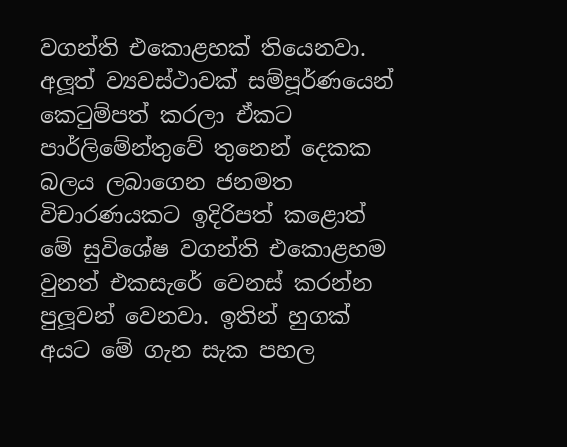වගන්ති එකොළහක් තියෙනවා. අලූත් ව්‍යවස්ථාවක් සම්පූර්ණයෙන් කෙටුම්පත් කරලා ඒකට පාර්ලිමේන්තුවේ තුනෙන් දෙකක බලය ලබාගෙන ජනමත විචාරණයකට ඉදිරිපත් කළොත් මේ සුවිශේෂ වගන්ති එකොළහම වුනත් එකසැරේ වෙනස් කරන්න පුලූවන් වෙනවා. ඉතින් හුගක් අයට මේ ගැන සැක පහල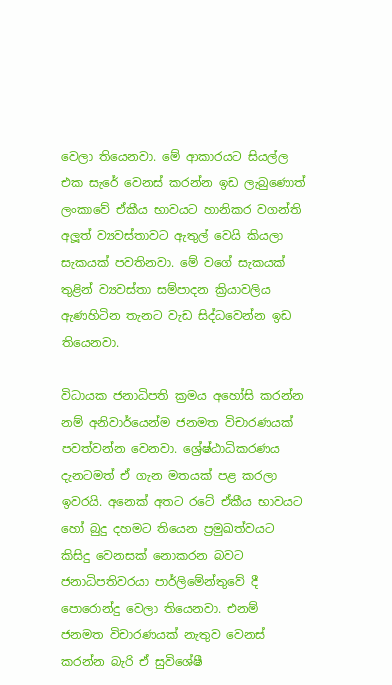වෙලා තියෙනවා. මේ ආකාරයට සියල්ල එක සැරේ වෙනස් කරන්න ඉඩ ලැබුණොත් ලංකාවේ ඒකීය භාවයට හානිකර වගන්ති අලූත් ව්‍යවස්තාවට ඇතුල් වෙයි කියලා සැකයක් පවතිනවා. මේ වගේ සැකයක් තුළින් ව්‍යවස්තා සම්පාදන ක්‍රියාවලිය ඇණහිටින තැනට වැඩ සිද්ධවෙන්න ඉඩ තියෙනවා.

විධායක ජනාධිපති ක්‍රමය අහෝසි කරන්න නම් අනිවාර්යෙන්ම ජනමත විචාරණයක් පවත්වන්න වෙනවා. ශ්‍රේෂ්ඨාධිකරණය දැනටමත් ඒ ගැන මතයක් පළ කරලා ඉවරයි. අනෙක් අතට රටේ ඒකීය භාවයට හෝ බුදු දහමට තියෙන ප්‍රමුඛත්වයට කිසිදු වෙනසක් නොකරන බවට ජනාධිපතිවරයා පාර්ලිමේන්තුවේ දී පොරොන්දු වෙලා තියෙනවා. එනම් ජනමත විචාරණයක් නැතුව වෙනස් කරන්න බැරි ඒ සුවිශේෂී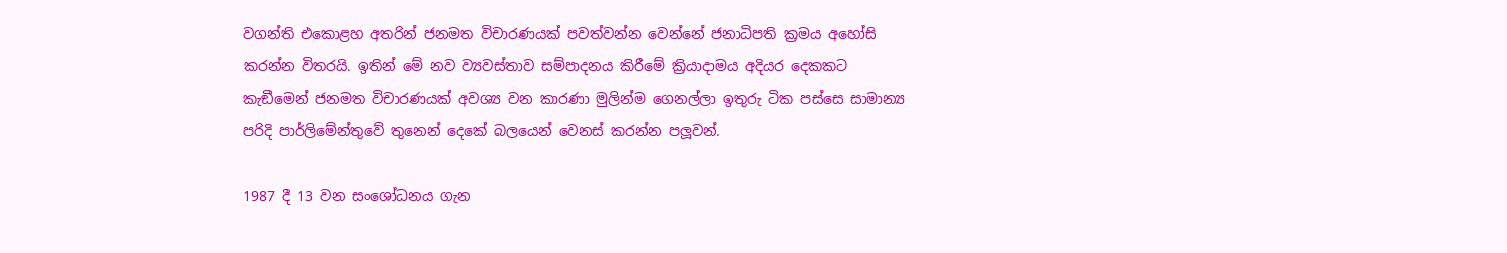වගන්ති එකොළහ අතරින් ජනමත විචාරණයක් පවත්වන්න වෙන්නේ ජනාධිපති ක්‍රමය අහෝසි කරන්න විතරයි. ඉතින් මේ නව ව්‍යවස්තාව සම්පාදනය කිරීමේ ක්‍රියාදාමය අදියර දෙකකට කැඞීමෙන් ජනමත විචාරණයක් අවශ්‍ය වන කාරණා මුලින්ම ගෙනල්ලා ඉතුරු ටික පස්සෙ සාමාන්‍ය පරිදි පාර්ලිමේන්තුවේ තුනෙන් දෙකේ බලයෙන් වෙනස් කරන්න පලූවන්.

1987 දී 13 වන සංශෝධනය ගැන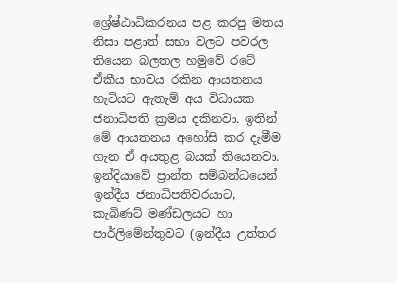ශ්‍රේෂ්ඨාධිකරනය පළ කරපු මතය නිසා පළාත් සභා වලට පවරල තියෙන බලතල හමුවේ රටේ ඒකීය භාවය රකින ආයතනය හැටියට ඇතැම් අය විධායක ජනාධිපති ක්‍රමය දකිනවා. ඉතින් මේ ආයතනය අහෝසි කර දැමීම ගැන ඒ අයතුළ බයක් තියෙනවා. ඉන්දියාවේ ප්‍රාන්ත සම්බන්ධයෙන් ඉන්දීය ජනාධිපතිවරයාට, කැබිණට් මණ්ඩලයට හා පාර්ලිමේන්තුවට (ඉන්දීය උත්තර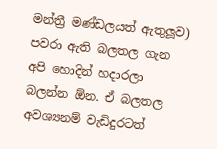මන්ත්‍රී මණ්ඩලයත් ඇතුලූව) පවරා ඇති බලතල ගැන අපි හොදින් හදාරලා බලන්න ඕන. ඒ බලතල අවශ්‍යනම් වැඩිදුරටත්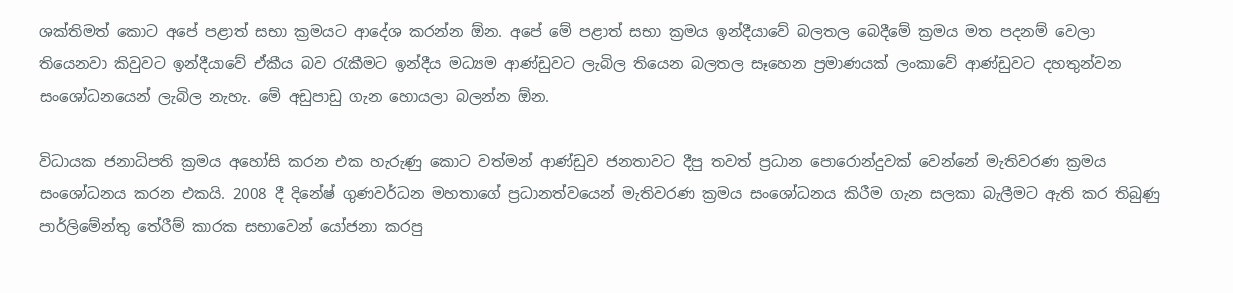ශක්තිමත් කොට අපේ පළාත් සභා ක්‍රමයට ආදේශ කරන්න ඕන. අපේ මේ පළාත් සභා ක්‍රමය ඉන්දීයාවේ බලතල බෙදීමේ ක්‍රමය මත පදනම් වෙලා තියෙනවා කිවුවට ඉන්දීයාවේ ඒකීය බව රැකීමට ඉන්දීය මධ්‍යම ආණ්ඩුවට ලැබිල තියෙන බලතල සෑහෙන ප්‍රමාණයක් ලංකාවේ ආණ්ඩුවට දහතුන්වන සංශෝධනයෙන් ලැබිල නැහැ. මේ අඩුපාඩු ගැන හොයලා බලන්න ඕන.

විධායක ජනාධිපති ක්‍රමය අහෝසි කරන එක හැරුණු කොට වත්මන් ආණ්ඩුව ජනතාවට දීපු තවත් ප්‍රධාන පොරොන්දුවක් වෙන්නේ මැතිවරණ ක්‍රමය සංශෝධනය කරන එකයි. 2008 දී දිනේෂ් ගුණවර්ධන මහතාගේ ප්‍රධානත්වයෙන් මැතිවරණ ක්‍රමය සංශෝධනය කිරීම ගැන සලකා බැලීමට ඇති කර තිබුණු පාර්ලිමේන්තු තේරීම් කාරක සභාවෙන් යෝජනා කරපු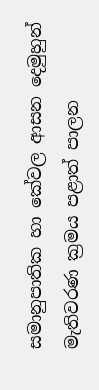සමානුපාතික හා කේවල ආසන දෙමුහුන් මැතිවරණ ක්‍රමය පළාත් පාලන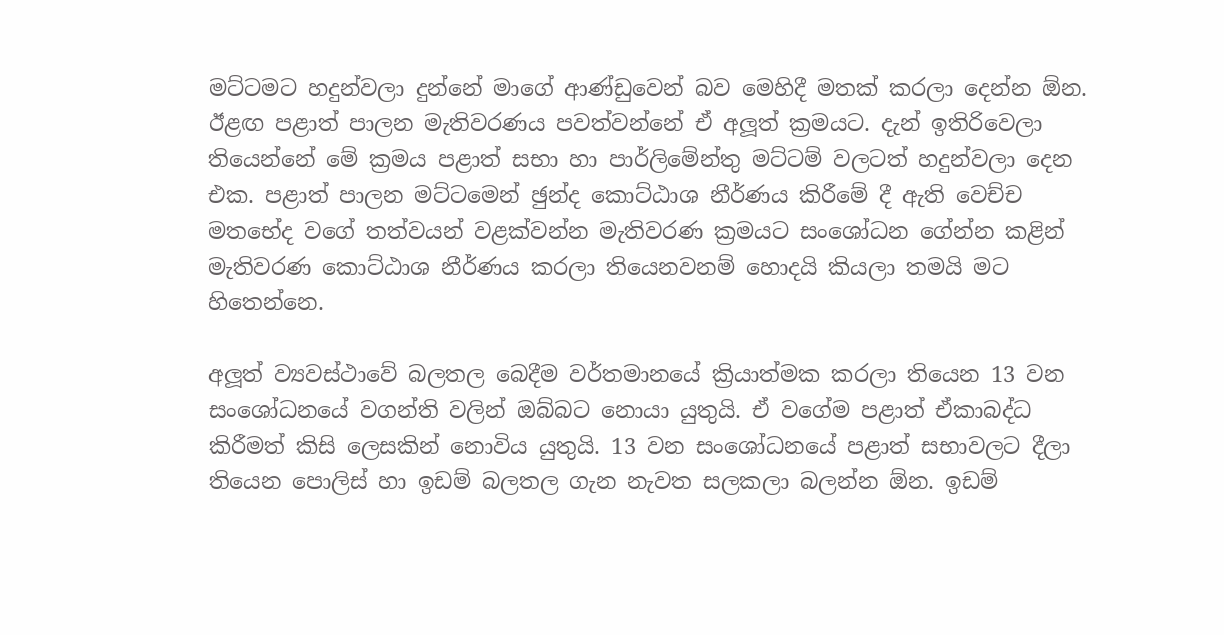මට්ටමට හදුන්වලා දුන්නේ මාගේ ආණ්ඩුවෙන් බව මෙහිදී මතක් කරලා දෙන්න ඕන. ඊළඟ පළාත් පාලන මැතිවරණය පවත්වන්නේ ඒ අලූත් ක්‍රමයට. දැන් ඉතිරිවෙලා තියෙන්නේ මේ ක්‍රමය පළාත් සභා හා පාර්ලිමේන්තු මට්ටම් වලටත් හදුන්වලා දෙන එක. පළාත් පාලන මට්ටමෙන් ඡුන්ද කොට්ඨාශ නීර්ණය කිරීමේ දී ඇති වෙච්ච මතභේද වගේ තත්වයන් වළක්වන්න මැතිවරණ ක්‍රමයට සංශෝධන ගේන්න කළින් මැතිවරණ කොට්ඨාශ නීර්ණය කරලා තියෙනවනම් හොදයි කියලා තමයි මට හිතෙන්නෙ.

අලූත් ව්‍යවස්ථාවේ බලතල බෙදීම වර්තමානයේ ක්‍රියාත්මක කරලා තියෙන 13 වන සංශෝධනයේ වගන්ති වලින් ඔබ්බට නොයා යුතුයි. ඒ වගේම පළාත් ඒකාබද්ධ කිරීමත් කිසි ලෙසකින් නොවිය යුතුයි. 13 වන සංශෝධනයේ පළාත් සභාවලට දීලා තියෙන පොලිස් හා ඉඩම් බලතල ගැන නැවත සලකලා බලන්න ඕන. ඉඩම්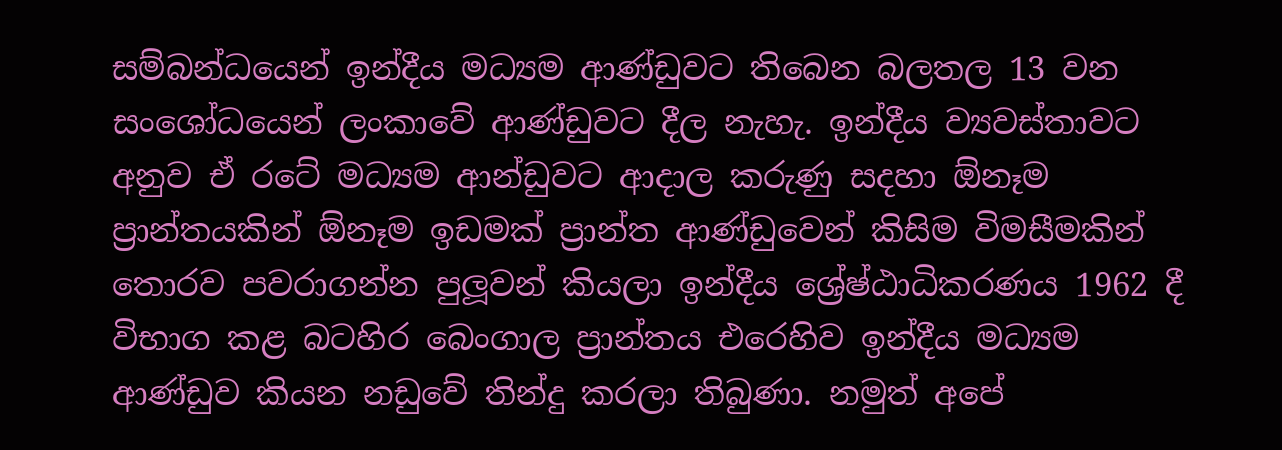සම්බන්ධයෙන් ඉන්දීය මධ්‍යම ආණ්ඩුවට තිබෙන බලතල 13 වන සංශෝධයෙන් ලංකාවේ ආණ්ඩුවට දීල නැහැ. ඉන්දීය ව්‍යවස්තාවට අනුව ඒ රටේ මධ්‍යම ආන්ඩුවට ආදාල කරුණු සදහා ඕනෑම ප්‍රාන්තයකින් ඕනෑම ඉඩමක් ප්‍රාන්ත ආණ්ඩුවෙන් කිසිම විමසීමකින් තොරව පවරාගන්න පුලූවන් කියලා ඉන්දීය ශ්‍රේෂ්ඨාධිකරණය 1962 දී විභාග කළ බටහිර බෙංගාල ප්‍රාන්තය එරෙහිව ඉන්දීය මධ්‍යම ආණ්ඩුව කියන නඩුවේ තින්දු කරලා තිබුණා. නමුත් අපේ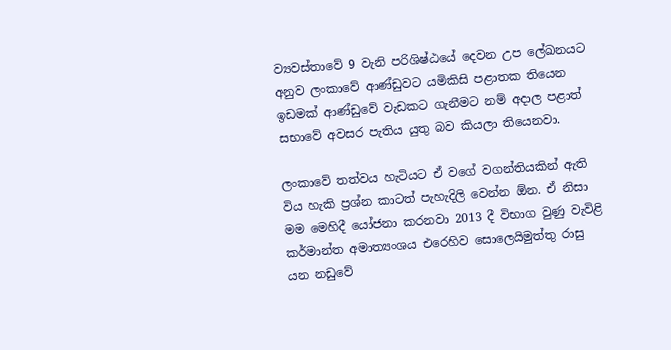ව්‍යවස්තාවේ 9 වැනි පරිශිෂ්ඨයේ දෙවන උප ලේඛනයට අනුව ලංකාවේ ආණ්ඩුවට යමිකිසි පළාතක තියෙන ඉඩමක් ආණ්ඩුවේ වැඩකට ගැනීමට නම් අදාල පළාත් සභාවේ අවසර පැතිය යුතු බව කියලා තියෙනවා.

ලංකාවේ තත්වය හැටියට ඒ වගේ වගන්තියකින් ඇති විය හැකි ප්‍රශ්න කාටත් පැහැදිලි වෙන්න ඕන. ඒ නිසා මම මෙහිදී යෝජනා කරනවා 2013 දී විභාග වුණු වැවිළි කර්මාන්ත අමාත්‍යංශය එරෙහිව සොලෙයිමුත්තු රාසු යන නඩුවේ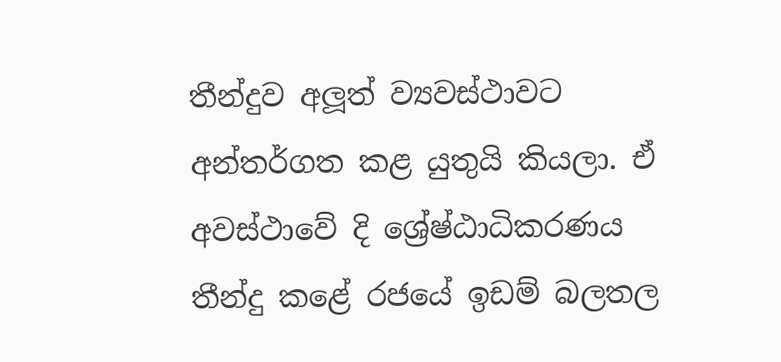තීන්දුව අලූත් ව්‍යවස්ථාවට අන්තර්ගත කළ යුතුයි කියලා. ඒ අවස්ථාවේ දි ශ්‍රේෂ්ඨාධිකරණය තීන්දු කළේ රජයේ ඉඩම් බලතල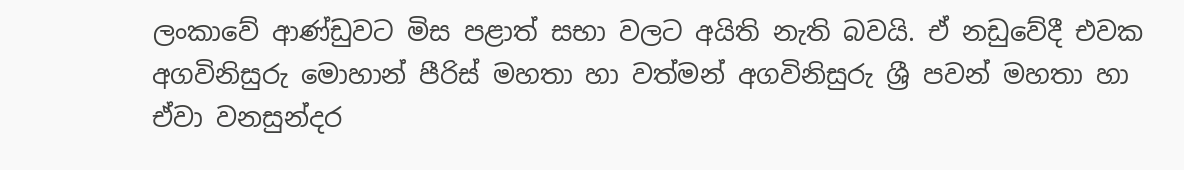ලංකාවේ ආණ්ඩුවට මිස පළාත් සභා වලට අයිති නැති බවයි. ඒ නඩුවේදී එවක අගවිනිසුරු මොහාන් පීරිස් මහතා හා වත්මන් අගවිනිසුරු ශ්‍රී පවන් මහතා හා ඒවා වනසුන්දර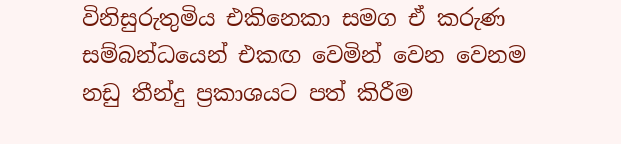විනිසුරුතුමිය එකිනෙකා සමග ඒ කරුණ සම්බන්ධයෙන් එකඟ වෙමින් වෙන වෙනම නඩු තීන්දු ප්‍රකාශයට පත් කිරීම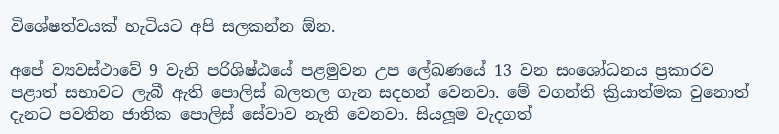විශේෂත්වයක් හැටියට අපි සලකන්න ඕන.

අපේ ව්‍යවස්ථාවේ 9 වැනි පරිශිෂ්ඨයේ පළමුවන උප ලේඛණයේ 13 වන සංශෝධනය ප්‍රකාරව පළාත් සභාවට ලැබී ඇති පොලිස් බලතල ගැන සදහන් වෙනවා. මේ වගන්ති ක්‍රියාත්මක වුනොත් දැනට පවතින ජාතික පොලිස් සේවාව නැති වෙනවා. සියලූම වැදගත්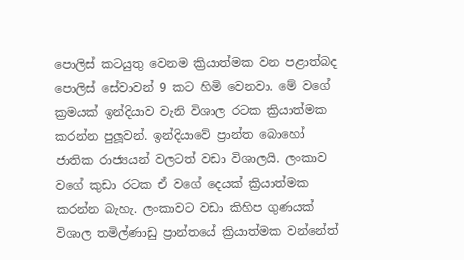පොලිස් කටයුතු වෙනම ක්‍රියාත්මක වන පළාත්බද පොලිස් සේවාවන් 9 කට හිමි වෙනවා. මේ වගේ ක්‍රමයක් ඉන්දියාව වැනි විශාල රටක ක්‍රියාත්මක කරන්න පුලූවන්. ඉන්දියාවේ ප්‍රාන්ත බොහෝ ජාතික රාජ්‍යයන් වලටත් වඩා විශාලයි. ලංකාව වගේ කුඩා රටක ඒ වගේ දෙයක් ක්‍රියාත්මක කරන්න බැහැ. ලංකාවට වඩා කිහිප ගුණයක් විශාල තමිල්ණාඩු ප්‍රාන්තයේ ක්‍රියාත්මක වන්නේත්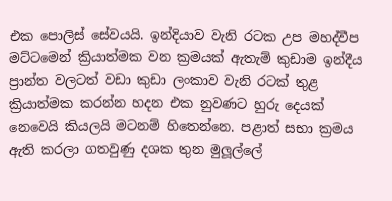එක පොලිස් සේවයයි. ඉන්දියාව වැනි රටක උප මහද්වීප මට්ටමෙන් ක්‍රියාත්මක වන ක්‍රමයක් ඇතැම් කුඩාම ඉන්දීය ප්‍රාන්ත වලටත් වඩා කුඩා ලංකාව වැනි රටක් තුළ ක්‍රියාත්මක කරන්න හදන එක නුවණට හුරු දෙයක් නෙවෙයි කියලයි මටනම් හිතෙන්නෙ. පළාත් සභා ක්‍රමය ඇති කරලා ගතවුණු දශක තුන මුලූල්ලේ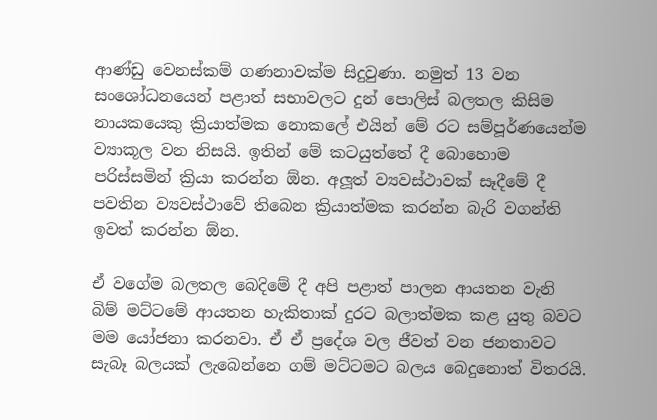ආණ්ඩු වෙනස්කම් ගණනාවක්ම සිදුවුණා. නමුත් 13 වන සංශෝධනයෙන් පළාත් සභාවලට දුන් පොලිස් බලතල කිසිම නායකයෙකු ක්‍රියාත්මක නොකලේ එයින් මේ රට සම්පූර්ණයෙන්ම ව්‍යාකූල වන නිසයි. ඉතින් මේ කටයුත්තේ දී බොහොම පරිස්සමින් ක්‍රියා කරන්න ඕන. අලූත් ව්‍යවස්ථාවක් සෑදීමේ දී පවතින ව්‍යවස්ථාවේ තිබෙන ක්‍රියාත්මක කරන්න බැරි වගන්ති ඉවත් කරන්න ඕන.

ඒ වගේම බලතල බෙදිමේ දී අපි පළාත් පාලන ආයතන වැනි බිම් මට්ටමේ ආයතන හැකිතාක් දුරට බලාත්මක කළ යුතු බවට මම යෝජනා කරනවා. ඒ ඒ ප්‍රදේශ වල ජීවත් වන ජනතාවට සැබෑ බලයක් ලැබෙන්නෙ ගම් මට්ටමට බලය බෙදුනොත් විතරයි.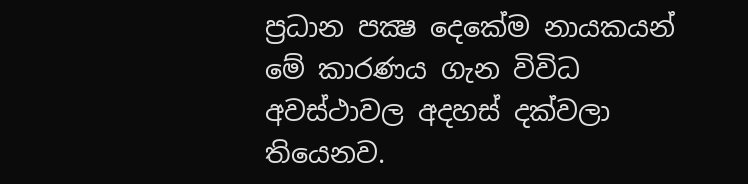ප්‍රධාන පක්‍ෂ දෙකේම නායකයන් මේ කාරණය ගැන විවිධ අවස්ථාවල අදහස් දක්වලා තියෙනව.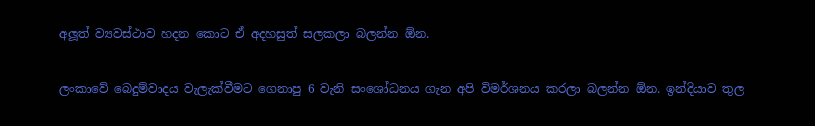අලූත් ව්‍යවස්ථාව හදන කොට ඒ අදහසුත් සලකලා බලන්න ඕන.

ලංකාවේ බෙදුම්වාදය වැලැක්වීමට ගෙනාපු 6 වැනි සංශෝධනය ගැන අපි විමර්ශනය කරලා බලන්න ඕන. ඉන්දියාව තුල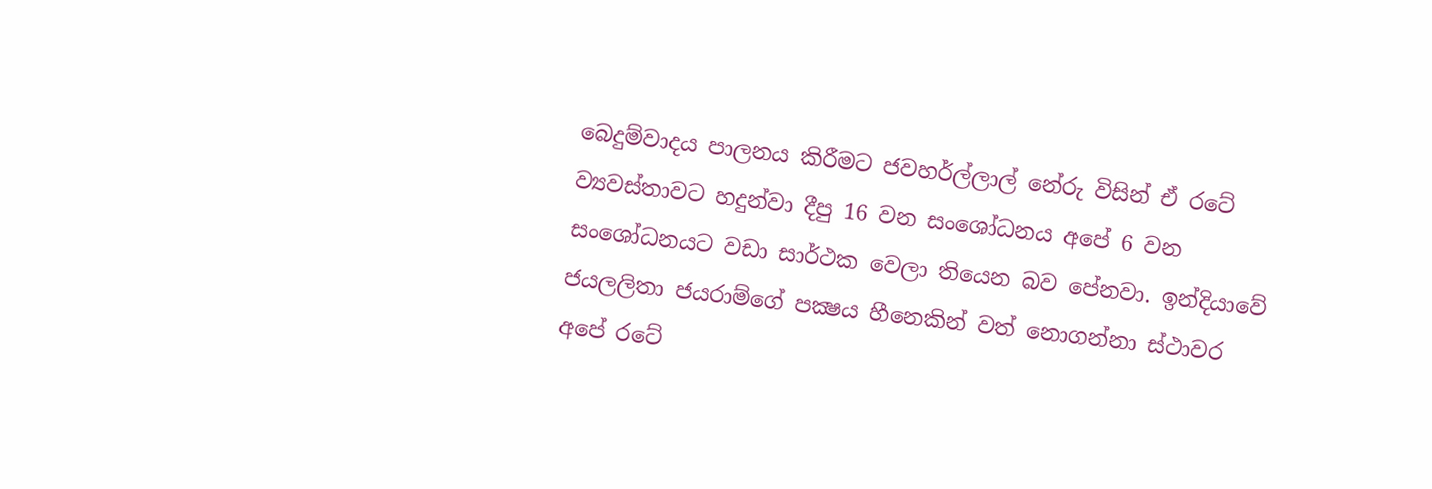බෙදුම්වාදය පාලනය කිරීමට ජවහර්ල්ලාල් නේරු විසින් ඒ රටේ ව්‍යවස්තාවට හදුන්වා දීපු 16 වන සංශෝධනය අපේ 6 වන සංශෝධනයට වඩා සාර්ථක වෙලා තියෙන බව පේනවා. ඉන්දියාවේ ජයලලිතා ජයරාම්ගේ පක්‍ෂය හීනෙකින් වත් නොගන්නා ස්ථාවර අපේ රටේ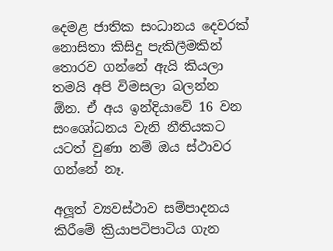දෙමළ ජාතික සංධානය දෙවරක් නොසිතා කිසිදු පැකිලීමකින් තොරව ගන්නේ ඇයි කියලා තමයි අපි විමසලා බලන්න ඕන. ඒ අය ඉන්දියාවේ 16 වන සංශෝධනය වැනි නීතියකට යටත් වුණා නම් ඔය ස්ථාවර ගන්නේ නෑ.

අලූත් ව්‍යවස්ථාව සම්පාදනය කිරීමේ ක්‍රියාපටිපාටිය ගැන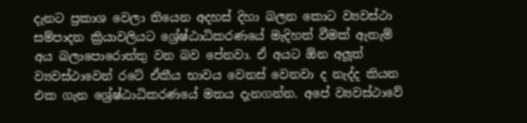දැනට ප්‍රකාශ වෙලා තියෙන අදහස් දිහා බලන කොට ව්‍යවස්ථා සම්පාදන ක්‍රියාවලියට ශ්‍රේෂ්ඨාධිකරණයේ මැදිහත් වීමක් ඇතැම් අය බලාපොරොත්තු වන බව පේනවා. ඒ අයට ඕන අලූත් ව්‍යවස්ථාවෙන් රටේ ඒකීය භාවය වෙනස් වෙනවා ද නැද්ද කියන එක ගැන ශ්‍රේෂ්ඨාධිකරණයේ මතය දැනගන්න. අපේ ව්‍යවස්ථාවේ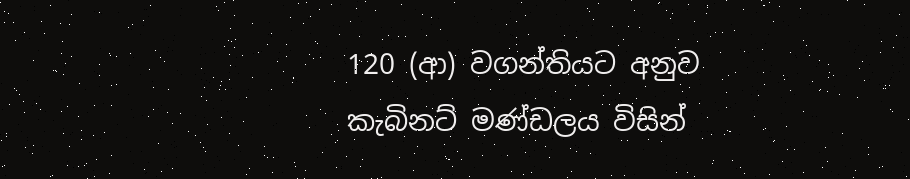120 (ආ) වගන්තියට අනුව කැබිනට් මණ්ඩලය විසින්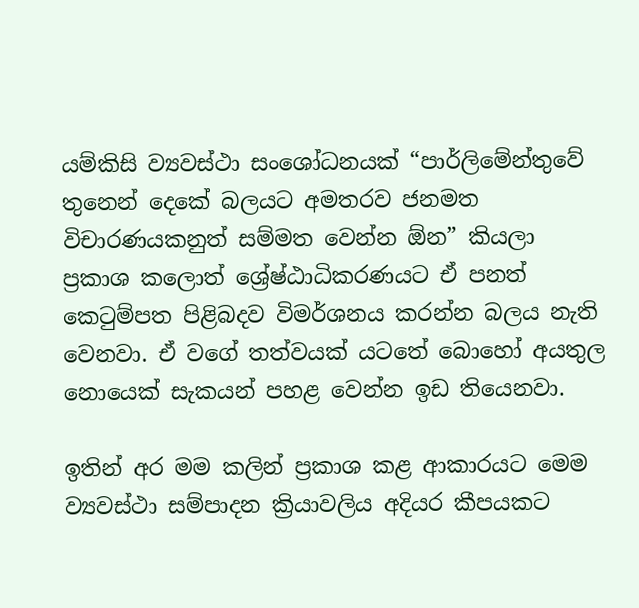යම්කිසි ව්‍යවස්ථා සංශෝධනයක් “පාර්ලිමේන්තුවේ තුනෙන් දෙකේ බලයට අමතරව ජනමත විචාරණයකනුත් සම්මත වෙන්න ඕන” කියලා ප්‍රකාශ කලොත් ශ්‍රේෂ්ඨාධිකරණයට ඒ පනත් කෙටුම්පත පිළිබදව විමර්ශනය කරන්න බලය නැති වෙනවා. ඒ වගේ තත්වයක් යටතේ බොහෝ අයතුල නොයෙක් සැකයන් පහළ වෙන්න ඉඩ තියෙනවා.

ඉතින් අර මම කලින් ප්‍රකාශ කළ ආකාරයට මෙම ව්‍යවස්ථා සම්පාදන ක්‍රියාවලිය අදියර කීපයකට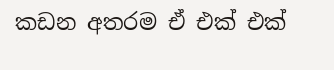කඩන අතරම ඒ එක් එක්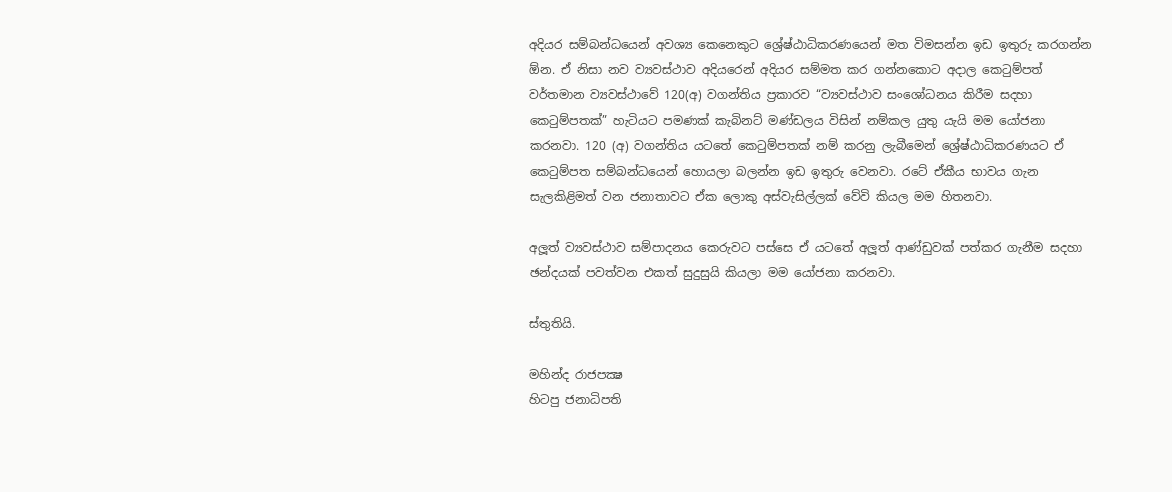අදියර සම්බන්ධයෙන් අවශ්‍ය කෙනෙකුට ශ්‍රේෂ්ඨාධිකරණයෙන් මත විමසන්න ඉඩ ඉතුරු කරගන්න ඕන. ඒ නිසා නව ව්‍යවස්ථාව අදියරෙන් අදියර සම්මත කර ගන්නකොට අදාල කෙටුම්පත් වර්තමාන ව්‍යවස්ථාවේ 120(අ) වගන්තිය ප්‍රකාරව “ව්‍යවස්ථාව සංශෝධනය කිරීම සදහා කෙටුම්පතක්” හැටියට පමණක් කැබිනට් මණ්ඩලය විසින් නම්කල යුතු යැයි මම යෝජනා කරනවා. 120 (අ) වගන්තිය යටතේ කෙටුම්පතක් නම් කරනු ලැබීමෙන් ශ්‍රේෂ්ඨාධිකරණයට ඒ කෙටුම්පත සම්බන්ධයෙන් හොයලා බලන්න ඉඩ ඉතුරු වෙනවා. රටේ ඒකීය භාවය ගැන සැලකිළිමත් වන ජනාතාවට ඒක ලොකු අස්වැසිල්ලක් වේවි කියල මම හිතනවා.

අලූත් ව්‍යවස්ථාව සම්පාදනය කෙරුවට පස්සෙ ඒ යටතේ අලූත් ආණ්ඩුවක් පත්කර ගැනීම සදහා ඡන්දයක් පවත්වන එකත් සුදුසුයි කියලා මම යෝජනා කරනවා.

ස්තුතියි.

මහින්ද රාජපක්‍ෂ
හිටපු ජනාධිපති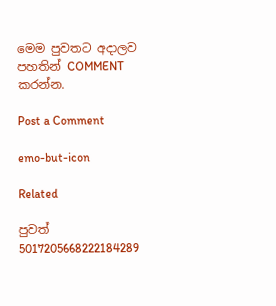මෙම පුවතට අදාලව පහතින් COMMENT කරන්න.

Post a Comment

emo-but-icon

Related

පුවත් 5017205668222184289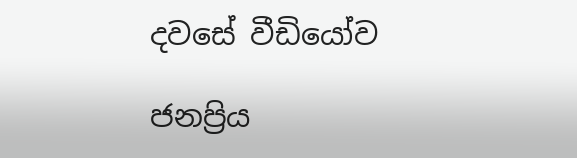දවසේ වීඩියෝව

ජනප්‍රිය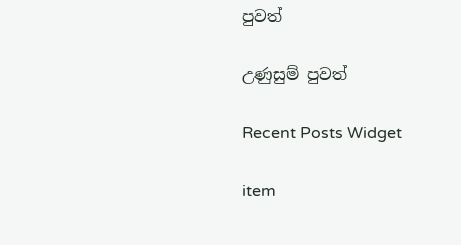පුවත්

උණුසුම් පුවත්

Recent Posts Widget

item